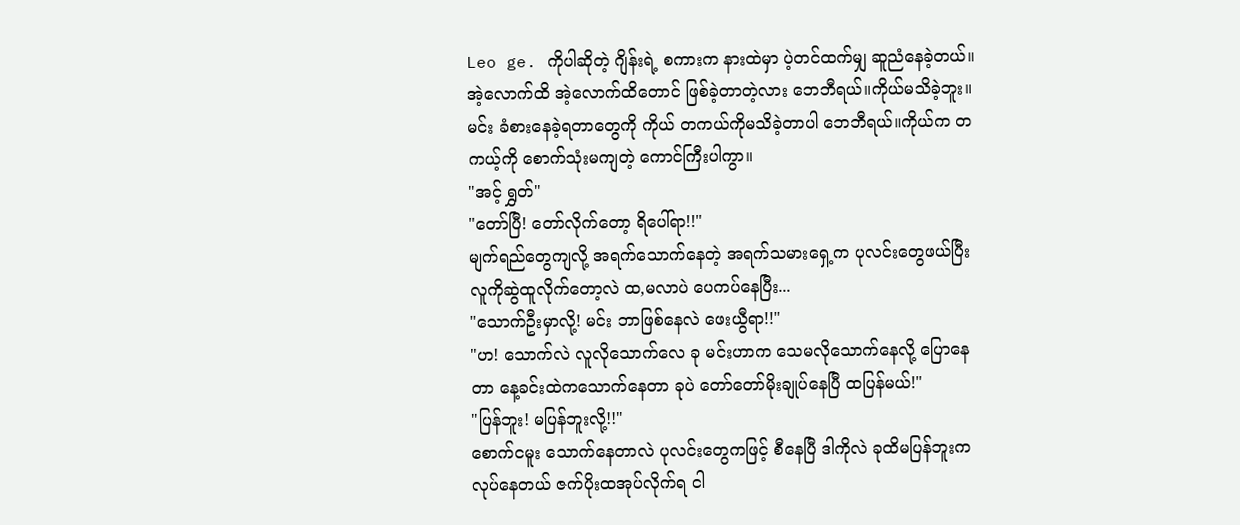Leo ge. ကိုပါဆိုတဲ့ ဂျိန်းရဲ့ စကားက နားထဲမှာ ပဲ့တင်ထက်မျှ ဆူညံနေခဲ့တယ်။အဲ့လောက်ထိ အဲ့လောက်ထိတောင် ဖြစ်ခဲ့တာတဲ့လား ဘေဘီရယ်။ကိုယ်မသိခဲ့ဘူး။မင်း ခံစားနေခဲ့ရတာတွေကို ကိုယ် တကယ်ကိုမသိခဲ့တာပါ ဘေဘီရယ်။ကိုယ်က တကယ့်ကို စောက်သုံးမကျတဲ့ ကောင်ကြီးပါကွာ။
"အင့် ရွှတ်"
"တော်ပြီ! တော်လိုက်တော့ ရိပေါ်ရာ!!"
မျက်ရည်တွေကျလို့ အရက်သောက်နေတဲ့ အရက်သမားရှေ့က ပုလင်းတွေဖယ်ပြီး လူကိုဆွဲထူလိုက်တော့လဲ ထ,မလာပဲ ပေကပ်နေပြီး...
"သောက်ဦးမှာလို့! မင်း ဘာဖြစ်နေလဲ ဖေးယွီရာ!!"
"ဟ! သောက်လဲ လူလိုသောက်လေ ခု မင်းဟာက သေမလိုသောက်နေလို့ ပြောနေတာ နေ့ခင်းထဲကသောက်နေတာ ခုပဲ တော်တော်မိုးချုပ်နေပြီ ထပြန်မယ်!"
"ပြန်ဘူး! မပြန်ဘူးလို့!!"
စောက်ငမူး သောက်နေတာလဲ ပုလင်းတွေကဖြင့် စီနေပြီ ဒါကိုလဲ ခုထိမပြန်ဘူးက လုပ်နေတယ် ဇက်ပိုးထအုပ်လိုက်ရ ငါ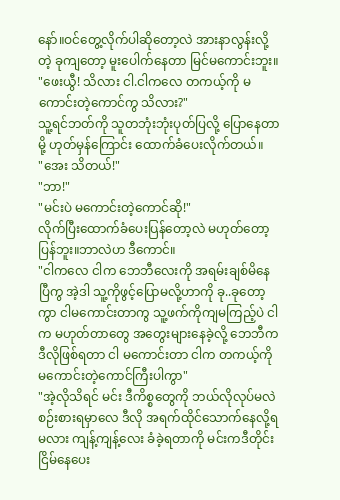နော်။ဝင်တွေ့လိုက်ပါဆိုတော့လဲ အားနာလွန်းလို့တဲ့ ခုကျတော့ မူးပေါက်နေတာ မြင်မကောင်းဘူး။
"ဖေးယွီ! သိလား ငါ.ငါကလေ တကယ့်ကို မကောင်းတဲ့ကောင်ကွ သိလား?"
သူ့ရင်ဘတ်ကို သူတဘုံးဘုံးပုတ်ပြလို့ ပြောနေတာမို့ ဟုတ်မှန်ကြောင်း ထောက်ခံပေးလိုက်တယ်။
"အေး သိတယ်!"
"ဘာ!"
"မင်းပဲ မကောင်းတဲ့ကောင်ဆို!"
လိုက်ပြီးထောက်ခံပေးပြန်တော့လဲ မဟုတ်တော့ပြန်ဘူး။ဘာလဲဟ ဒီကောင်။
"ငါကလေ ငါက ဘေဘီလေးကို အရမ်းချစ်မိနေပြီကွ အဲ့ဒါ သူ့ကိုဖွင့်ပြောမလို့ဟာကို ခု..ခုတော့ကွာ ငါမကောင်းတာကွ သူ့ဖက်ကိုကျမကြည့်ပဲ ငါက မဟုတ်တာတွေ အတွေးများနေခဲ့လို့ ဘေဘီက ဒီလိုဖြစ်ရတာ ငါ မကောင်းတာ ငါက တကယ့်ကို မကောင်းတဲ့ကောင်ကြီးပါကွာ"
"အဲ့လိုသိရင် မင်း ဒီကိစ္စတွေကို ဘယ်လိုလုပ်မလဲ စဉ်းစားရမှာလေ ဒီလို အရက်ထိုင်သောက်နေလို့ရမလား ကျန့်ကျန့်လေး ခံခဲ့ရတာကို မင်းကဒီတိုင်းငြိမ်နေပေး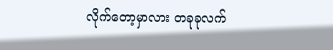လိုက်တော့မှာလား တခုခုလက်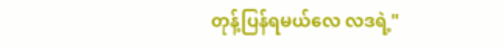တုန့်ပြန်ရမယ်လေ လဒရဲ့"